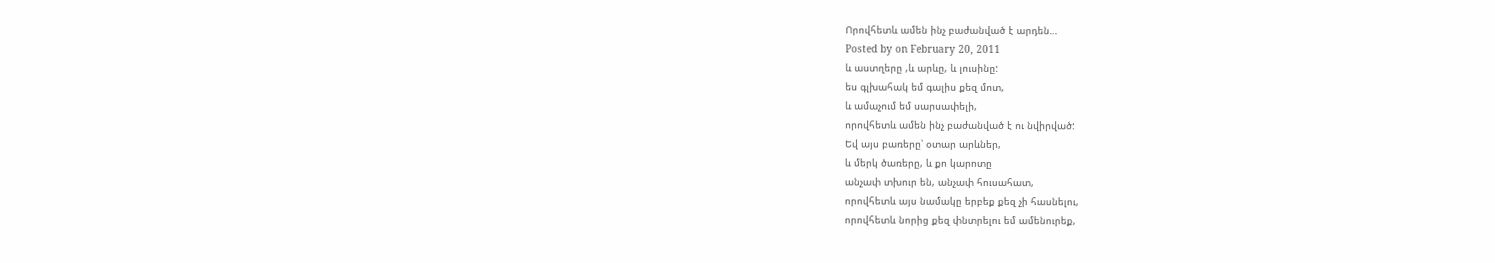Որովհետև ամեն ինչ բաժանված է արդեն…
Posted by on February 20, 2011
և աստղերը ,և արևը, և լուսինը:
ես գլխահակ եմ գալիս քեզ մոտ,
և ամաչում եմ սարսափելի,
որովհետև ամեն ինչ բաժանված է ու նվիրված:
Եվ այս բառերը՝ օտար արևներ,
և մերկ ծառերը, և քո կարոտը
անչափ տխուր են, անչափ հուսահատ,
որովհետև այս նամակը երբեք քեզ չի հասնելու,
որովհետև նորից քեզ փնտրելու եմ ամենուրեք,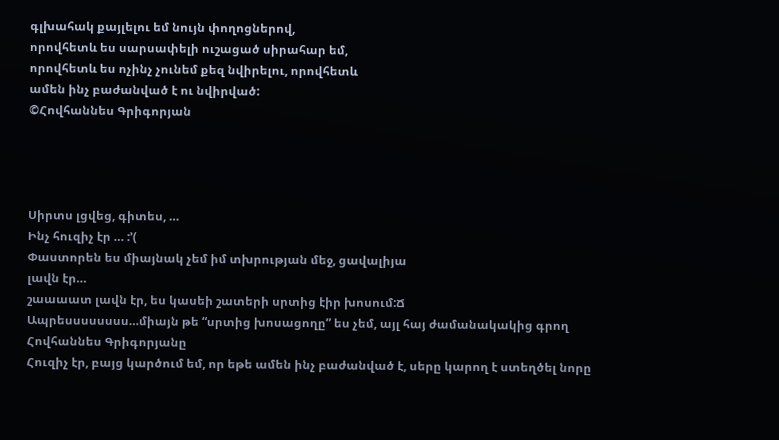գլխահակ քայլելու եմ նույն փողոցներով,
որովհետև ես սարսափելի ուշացած սիրահար եմ,
որովհետև ես ոչինչ չունեմ քեզ նվիրելու, որովհետև
ամեն ինչ բաժանված է ու նվիրված:
©Հովհաննես Գրիգորյան




Սիրտս լցվեց, գիտես, …
Ինչ հուզիչ էր … :’(
Փաստորեն ես միայնակ չեմ իմ տխրության մեջ, ցավալիյա
լավն էր…
շաաաատ լավն էր, ես կասեի շատերի սրտից էիր խոսում:Ճ
Ապրեսսսսսսսս…միայն թե “սրտից խոսացողը” ես չեմ, այլ հայ ժամանակակից գրող Հովհաննես Գրիգորյանը
Հուզիչ էր, բայց կարծում եմ, որ եթե ամեն ինչ բաժանված է, սերը կարող է ստեղծել նորը